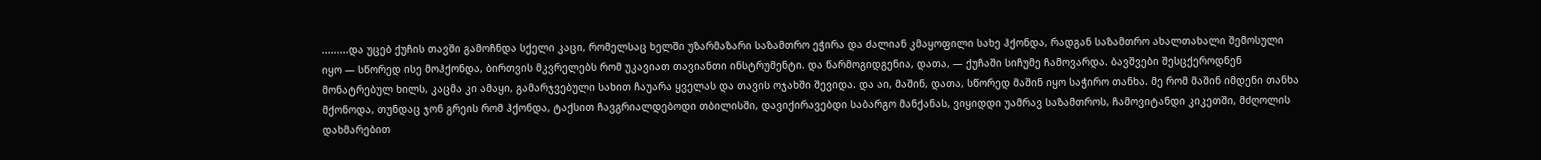.........და უცებ ქუჩის თავში გამოჩნდა სქელი კაცი, რომელსაც ხელში უზარმაზარი საზამთრო ეჭირა და ძალიან კმაყოფილი სახე ჰქონდა, რადგან საზამთრო ახალთახალი შემოსული იყო — სწორედ ისე მოჰქონდა, ბირთვის მკვრელებს რომ უკავიათ თავიანთი ინსტრუმენტი. და წარმოგიდგენია, დათა, — ქუჩაში სიჩუმე ჩამოვარდა. ბავშვები შესცქეროდნენ მონატრებულ ხილს, კაცმა კი ამაყი, გამარჯვებული სახით ჩაუარა ყველას და თავის ოჯახში შევიდა. და აი, მაშინ, დათა, სწორედ მაშინ იყო საჭირო თანხა. მე რომ მაშინ იმდენი თანხა მქონოდა, თუნდაც ჯონ გრეის რომ ჰქონდა, ტაქსით ჩავგრიალდებოდი თბილისში, დავიქირავებდი საბარგო მანქანას, ვიყიდდი უამრავ საზამთროს, ჩამოვიტანდი კიკეთში, მძღოლის დახმარებით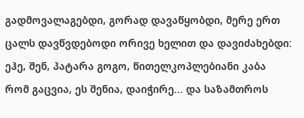გადმოვალაგებდი, გორად დავაწყობდი, მერე ერთ ცალს დავწვდებოდი ორივე ხელით და დავიძახებდი: ეჰე, შენ, პატარა გოგო, წითელკოპლებიანი კაბა რომ გაცვია, ეს შენია, დაიჭირე... და საზამთროს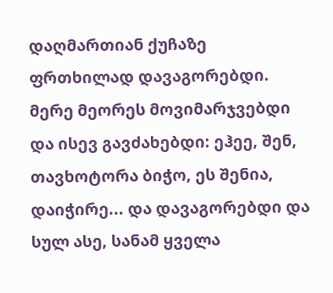დაღმართიან ქუჩაზე ფრთხილად დავაგორებდი. მერე მეორეს მოვიმარჯვებდი და ისევ გავძახებდი: ეჰეე, შენ, თავხოტორა ბიჭო, ეს შენია, დაიჭირე... და დავაგორებდი და სულ ასე, სანამ ყველა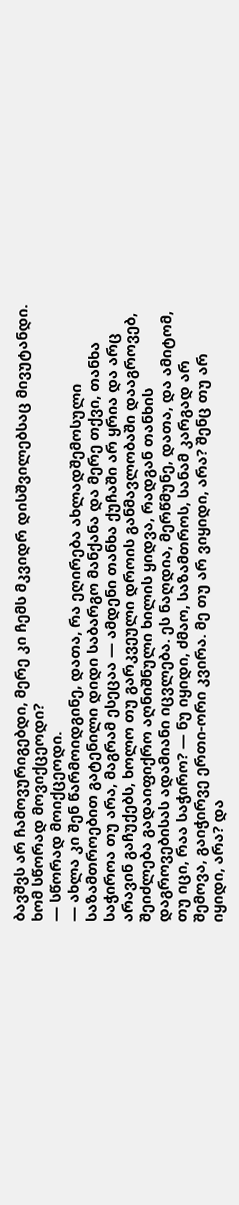ბავშვს არ ჩამოვურიგებდი, მერე კი ჩემს მკვიდრ დისშვილებსაც მივუტანდი. ხომ სწორად მოვიქცეოდი?
— სწორად მოიქცეოდი.
— ახლა კი შენ წარმოიდგინე, დათა, რა ეღირება ახლადშემოსული საზამთროებით გატენილი დიდი საბარგო მანქანა და მერე თქვი, თანხა საჭიროა თუ არა, მაგრამ ესეცაა — ამდენი თანხა ქუჩაში არ ყრია და არც არავინ გაჩუქებს, ხოლო თუ გარკვეული დროის განმავლობაში დააგროვებ, შეიძლება გადაიფიქრო აღნიშნული ხილის ყიდვა, რადგან თანხის დაგროვებისას ადამიანი იცვლება. ეს ნაღდია, მერწმუნე, დათა, და ამიტომ, თუ იცი, რაა საჭირო? — ნუ იყიდი, ძმაო, საზამთროს, სანამ კარგად არ შემოვა, გაიჭირვე ერთი-ორი კვირა. მე თუ არ ვიყიდი, არა? შენც თუ არ იყიდი, არა? და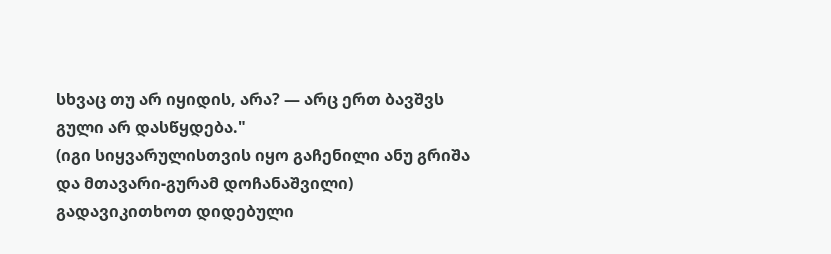სხვაც თუ არ იყიდის, არა? — არც ერთ ბავშვს გული არ დასწყდება."
(იგი სიყვარულისთვის იყო გაჩენილი ანუ გრიშა და მთავარი-გურამ დოჩანაშვილი)
გადავიკითხოთ დიდებული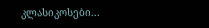კლასიკოსები...